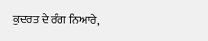ਕੁਦਰਤ ਦੇ ਰੰਗ ਨਿਆਰੇ,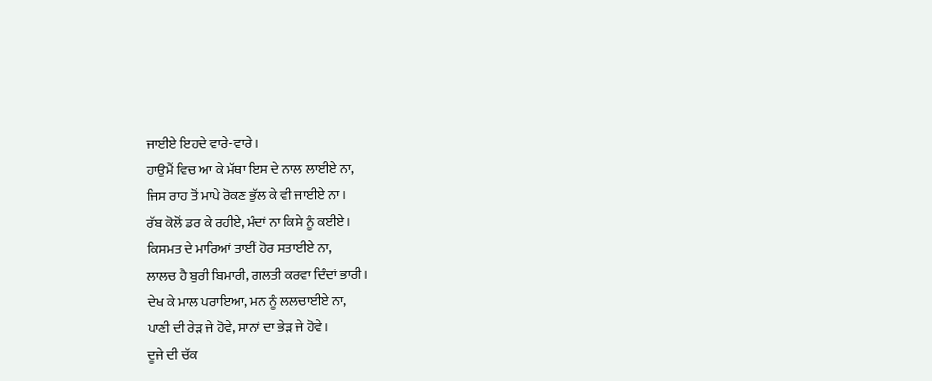ਜਾਈਏ ਇਹਦੇ ਵਾਰੇ-ਵਾਰੇ।
ਹਾਉਮੈਂ ਵਿਚ ਆ ਕੇ ਮੱਥਾ ਇਸ ਦੇ ਨਾਲ ਲਾਈਏ ਨਾ,
ਜਿਸ ਰਾਹ ਤੋਂ ਮਾਪੇ ਰੋਕਣ ਭੁੱਲ ਕੇ ਵੀ ਜਾਈਏ ਨਾ।
ਰੱਬ ਕੋਲੋਂ ਡਰ ਕੇ ਰਹੀਏ, ਮੰਦਾਂ ਨਾ ਕਿਸੇ ਨੂੰ ਕਈਏ।
ਕਿਸਮਤ ਦੇ ਮਾਰਿਆਂ ਤਾਈਂ ਹੋਰ ਸਤਾਈਏ ਨਾ,
ਲਾਲਚ ਹੈ ਬੁਰੀ ਬਿਮਾਰੀ, ਗਲਤੀ ਕਰਵਾ ਦਿੰਦਾਂ ਭਾਰੀ।
ਦੇਖ ਕੇ ਮਾਲ ਪਰਾਇਆ, ਮਨ ਨੂੰ ਲਲਚਾਈਏ ਨਾ,
ਪਾਣੀ ਦੀ ਰੇੜ ਜੇ ਹੋਵੇ, ਸਾਨਾਂ ਦਾ ਭੇੜ ਜੇ ਹੋਵੇ।
ਦੂਜੇ ਦੀ ਚੱਕ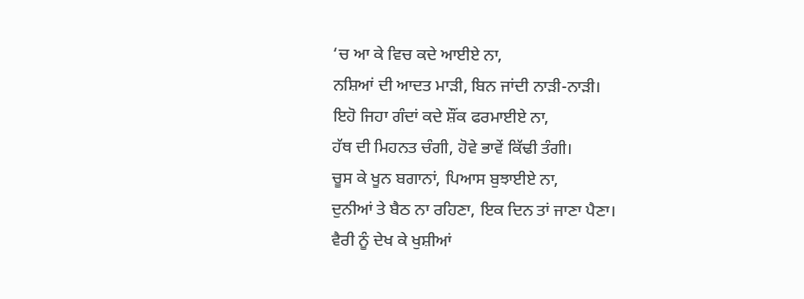‘ਚ ਆ ਕੇ ਵਿਚ ਕਦੇ ਆਈਏ ਨਾ,
ਨਸ਼ਿਆਂ ਦੀ ਆਦਤ ਮਾੜੀ, ਬਿਨ ਜਾਂਦੀ ਨਾੜੀ-ਨਾੜੀ।
ਇਹੋ ਜਿਹਾ ਗੰਦਾਂ ਕਦੇ ਸ਼ੌਂਕ ਫਰਮਾਈਏ ਨਾ,
ਹੱਥ ਦੀ ਮਿਹਨਤ ਚੰਗੀ, ਹੋਵੇ ਭਾਵੇਂ ਕਿੱਢੀ ਤੰਗੀ।
ਚੂਸ ਕੇ ਖੂਨ ਬਗਾਨਾਂ, ਪਿਆਸ ਬੁਝਾਈਏ ਨਾ,
ਦੁਨੀਆਂ ਤੇ ਬੈਠ ਨਾ ਰਹਿਣਾ, ਇਕ ਦਿਨ ਤਾਂ ਜਾਣਾ ਪੈਣਾ।
ਵੈਰੀ ਨੂੰ ਦੇਖ ਕੇ ਖੁਸ਼ੀਆਂ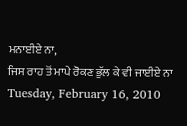ਮਨਾਈਏ ਨਾ,
ਜਿਸ ਰਾਹ ਤੋਂ ਮਾਪੇ ਰੋਕਣ ਭੁੱਲ ਕੇ ਵੀ ਜਾਈਏ ਨਾ
Tuesday, February 16, 2010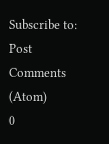Subscribe to:
Post Comments (Atom)
0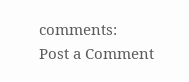comments:
Post a Comment